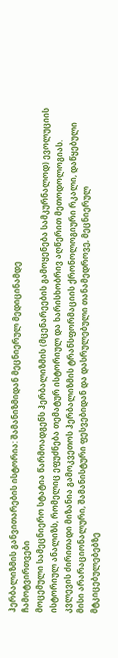ჰერბალიზმის განვითარების ისტორია: შამანიზმიდან მეცნიერულ მედიცინამდე
ჩამოტვირთვები
მოცემული სამეცნიერო სტატია წარმოადგენს ჰერბალიზმის (მცენარეების გამოყენება სამკურნალოდ) ევოლუციის ისტორიულ ანალიზს, რომელიც ეფუძნება თემატურ ისტორიულ და ხარისხობრივ აღწერით მეთოდოლოგიას. კვლევის ძირითადი მიზანია გამოკვეთოს ჰერბალიზმის ტრანსფორმაციის ქრონოლოგიური რკალი, დაწყებული მისი არარაციონალური, შამანისტური ფესვებიდან და დასრულებული თანამედროვე, მეცნიერულ მტკიცებულებებზე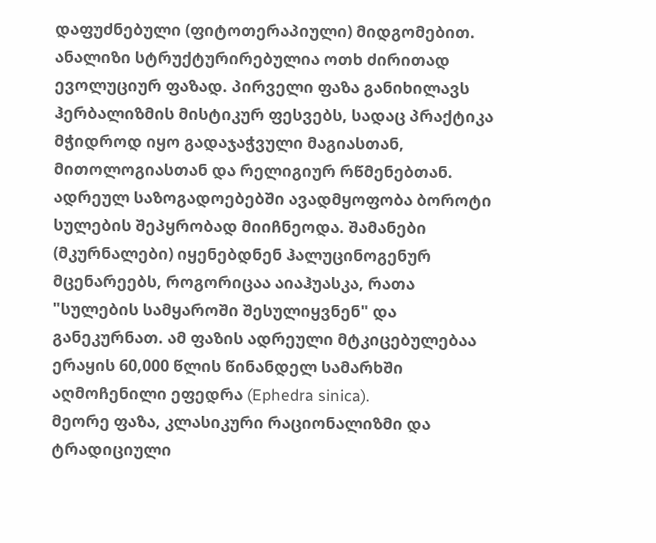დაფუძნებული (ფიტოთერაპიული) მიდგომებით.
ანალიზი სტრუქტურირებულია ოთხ ძირითად ევოლუციურ ფაზად. პირველი ფაზა განიხილავს ჰერბალიზმის მისტიკურ ფესვებს, სადაც პრაქტიკა მჭიდროდ იყო გადაჯაჭვული მაგიასთან, მითოლოგიასთან და რელიგიურ რწმენებთან. ადრეულ საზოგადოებებში ავადმყოფობა ბოროტი სულების შეპყრობად მიიჩნეოდა. შამანები (მკურნალები) იყენებდნენ ჰალუცინოგენურ მცენარეებს, როგორიცაა აიაჰუასკა, რათა "სულების სამყაროში შესულიყვნენ" და განეკურნათ. ამ ფაზის ადრეული მტკიცებულებაა ერაყის 60,000 წლის წინანდელ სამარხში აღმოჩენილი ეფედრა (Ephedra sinica).
მეორე ფაზა, კლასიკური რაციონალიზმი და ტრადიციული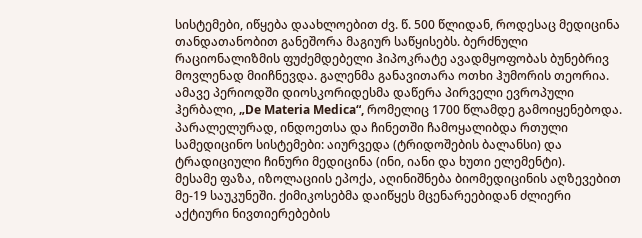სისტემები, იწყება დაახლოებით ძვ. წ. 500 წლიდან, როდესაც მედიცინა თანდათანობით განეშორა მაგიურ საწყისებს. ბერძნული რაციონალიზმის ფუძემდებელი ჰიპოკრატე ავადმყოფობას ბუნებრივ მოვლენად მიიჩნევდა. გალენმა განავითარა ოთხი ჰუმორის თეორია. ამავე პერიოდში დიოსკორიდესმა დაწერა პირველი ევროპული ჰერბალი, „De Materia Medica“, რომელიც 1700 წლამდე გამოიყენებოდა. პარალელურად, ინდოეთსა და ჩინეთში ჩამოყალიბდა რთული სამედიცინო სისტემები: აიურვედა (ტრიდოშების ბალანსი) და ტრადიციული ჩინური მედიცინა (ინი, იანი და ხუთი ელემენტი).
მესამე ფაზა, იზოლაციის ეპოქა, აღინიშნება ბიომედიცინის აღზევებით მე-19 საუკუნეში. ქიმიკოსებმა დაიწყეს მცენარეებიდან ძლიერი აქტიური ნივთიერებების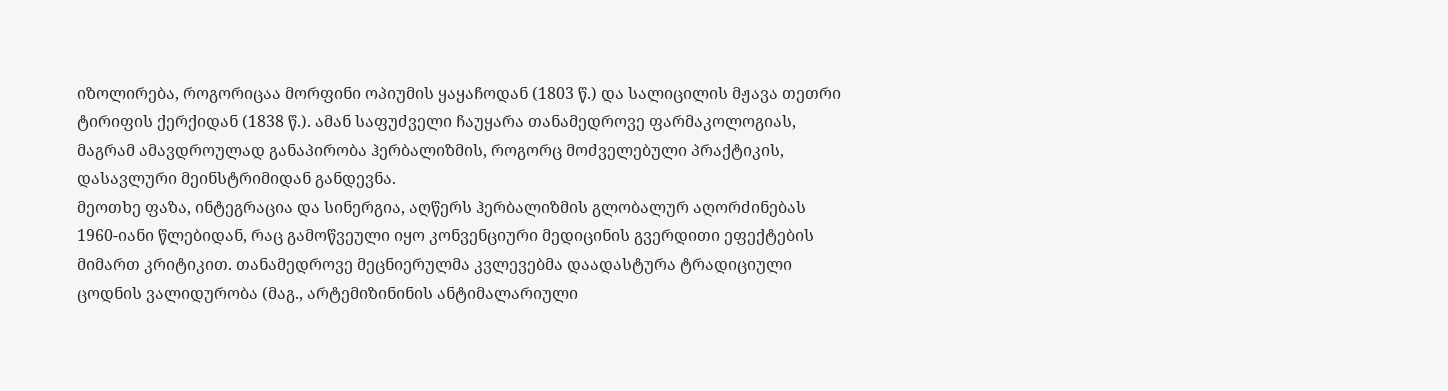იზოლირება, როგორიცაა მორფინი ოპიუმის ყაყაჩოდან (1803 წ.) და სალიცილის მჟავა თეთრი ტირიფის ქერქიდან (1838 წ.). ამან საფუძველი ჩაუყარა თანამედროვე ფარმაკოლოგიას, მაგრამ ამავდროულად განაპირობა ჰერბალიზმის, როგორც მოძველებული პრაქტიკის, დასავლური მეინსტრიმიდან განდევნა.
მეოთხე ფაზა, ინტეგრაცია და სინერგია, აღწერს ჰერბალიზმის გლობალურ აღორძინებას 1960-იანი წლებიდან, რაც გამოწვეული იყო კონვენციური მედიცინის გვერდითი ეფექტების მიმართ კრიტიკით. თანამედროვე მეცნიერულმა კვლევებმა დაადასტურა ტრადიციული ცოდნის ვალიდურობა (მაგ., არტემიზინინის ანტიმალარიული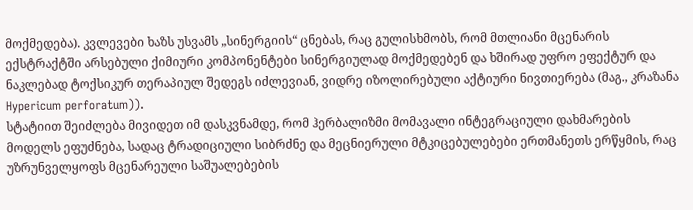მოქმედება). კვლევები ხაზს უსვამს „სინერგიის“ ცნებას, რაც გულისხმობს, რომ მთლიანი მცენარის ექსტრაქტში არსებული ქიმიური კომპონენტები სინერგიულად მოქმედებენ და ხშირად უფრო ეფექტურ და ნაკლებად ტოქსიკურ თერაპიულ შედეგს იძლევიან, ვიდრე იზოლირებული აქტიური ნივთიერება (მაგ., კრაზანა Hypericum perforatum)).
სტატიით შეიძლება მივიდეთ იმ დასკვნამდე, რომ ჰერბალიზმი მომავალი ინტეგრაციული დახმარების მოდელს ეფუძნება, სადაც ტრადიციული სიბრძნე და მეცნიერული მტკიცებულებები ერთმანეთს ერწყმის, რაც უზრუნველყოფს მცენარეული საშუალებების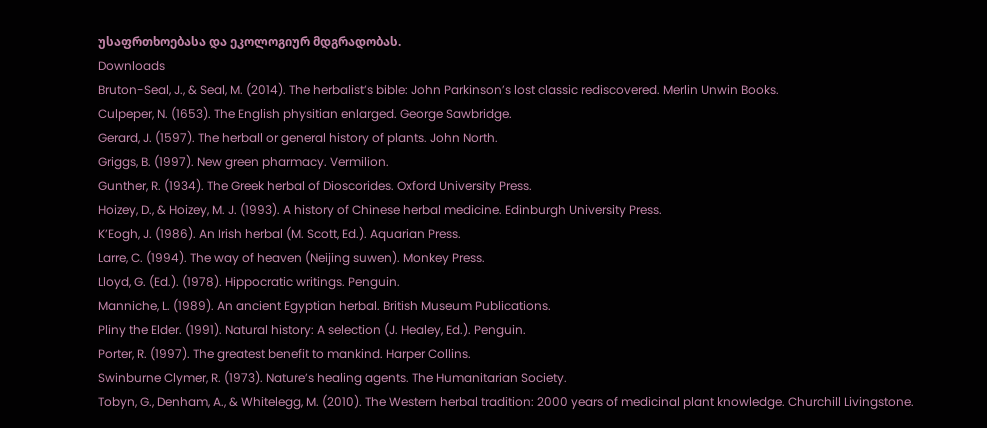უსაფრთხოებასა და ეკოლოგიურ მდგრადობას.
Downloads
Bruton-Seal, J., & Seal, M. (2014). The herbalist’s bible: John Parkinson’s lost classic rediscovered. Merlin Unwin Books.
Culpeper, N. (1653). The English physitian enlarged. George Sawbridge.
Gerard, J. (1597). The herball or general history of plants. John North.
Griggs, B. (1997). New green pharmacy. Vermilion.
Gunther, R. (1934). The Greek herbal of Dioscorides. Oxford University Press.
Hoizey, D., & Hoizey, M. J. (1993). A history of Chinese herbal medicine. Edinburgh University Press.
K’Eogh, J. (1986). An Irish herbal (M. Scott, Ed.). Aquarian Press.
Larre, C. (1994). The way of heaven (Neijing suwen). Monkey Press.
Lloyd, G. (Ed.). (1978). Hippocratic writings. Penguin.
Manniche, L. (1989). An ancient Egyptian herbal. British Museum Publications.
Pliny the Elder. (1991). Natural history: A selection (J. Healey, Ed.). Penguin.
Porter, R. (1997). The greatest benefit to mankind. Harper Collins.
Swinburne Clymer, R. (1973). Nature’s healing agents. The Humanitarian Society.
Tobyn, G., Denham, A., & Whitelegg, M. (2010). The Western herbal tradition: 2000 years of medicinal plant knowledge. Churchill Livingstone.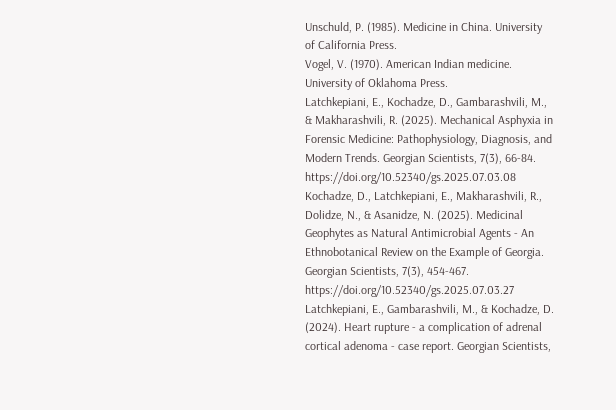Unschuld, P. (1985). Medicine in China. University of California Press.
Vogel, V. (1970). American Indian medicine. University of Oklahoma Press.
Latchkepiani, E., Kochadze, D., Gambarashvili, M., & Makharashvili, R. (2025). Mechanical Asphyxia in Forensic Medicine: Pathophysiology, Diagnosis, and Modern Trends. Georgian Scientists, 7(3), 66-84. https://doi.org/10.52340/gs.2025.07.03.08
Kochadze, D., Latchkepiani, E., Makharashvili, R., Dolidze, N., & Asanidze, N. (2025). Medicinal Geophytes as Natural Antimicrobial Agents - An Ethnobotanical Review on the Example of Georgia. Georgian Scientists, 7(3), 454-467. https://doi.org/10.52340/gs.2025.07.03.27
Latchkepiani, E., Gambarashvili, M., & Kochadze, D. (2024). Heart rupture - a complication of adrenal cortical adenoma - case report. Georgian Scientists,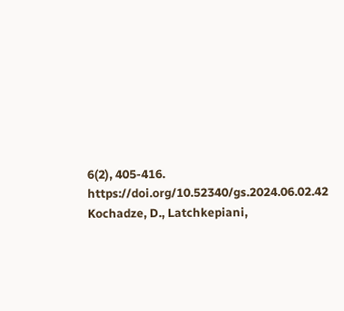6(2), 405-416. https://doi.org/10.52340/gs.2024.06.02.42
Kochadze, D., Latchkepiani,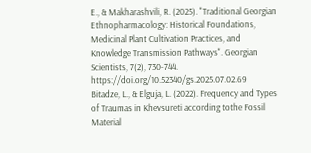E., & Makharashvili, R. (2025). "Traditional Georgian Ethnopharmacology: Historical Foundations, Medicinal Plant Cultivation Practices, and Knowledge Transmission Pathways". Georgian Scientists, 7(2), 730-744. https://doi.org/10.52340/gs.2025.07.02.69
Bitadze, L., & Elguja, L. (2022). Frequency and Types of Traumas in Khevsureti according tothe Fossil Material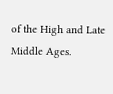of the High and Late Middle Ages.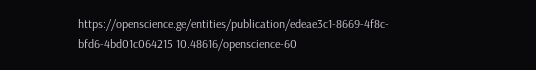https://openscience.ge/entities/publication/edeae3c1-8669-4f8c-bfd6-4bd01c064215 10.48616/openscience-60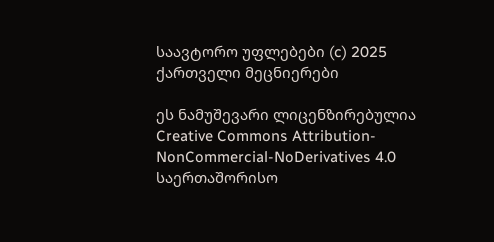საავტორო უფლებები (c) 2025 ქართველი მეცნიერები

ეს ნამუშევარი ლიცენზირებულია Creative Commons Attribution-NonCommercial-NoDerivatives 4.0 საერთაშორისო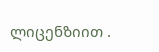ლიცენზიით .